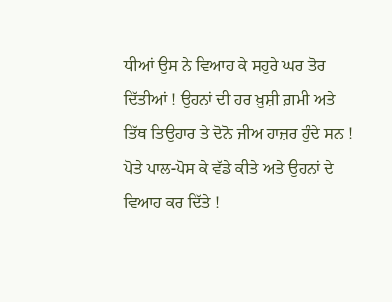ਧੀਆਂ ਉਸ ਨੇ ਵਿਆਹ ਕੇ ਸਹੁਰੇ ਘਰ ਤੋਰ ਦਿੱਤੀਆਂ ! ਉਹਨਾਂ ਦੀ ਹਰ ਖ਼ੁਸ਼ੀ ਗ਼ਮੀ ਅਤੇ ਤਿੱਥ ਤਿਉਹਾਰ ਤੇ ਦੋਨੋ ਜੀਅ ਹਾਜ਼ਰ ਹੁੰਦੇ ਸਨ ! ਪੋਤੇ ਪਾਲ-ਪੋਸ ਕੇ ਵੱਡੇ ਕੀਤੇ ਅਤੇ ਉਹਨਾਂ ਦੇ ਵਿਆਹ ਕਰ ਦਿੱਤੇ !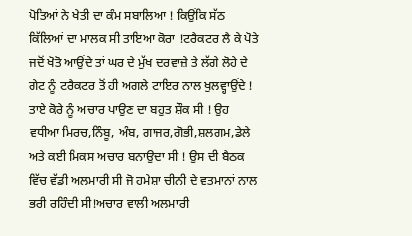ਪੋਤਿਆਂ ਨੇ ਖੇਤੀ ਦਾ ਕੰਮ ਸਬਾਲਿਆ ! ਕਿਉਂਕਿ ਸੱਠ ਕਿੱਲਿਆਂ ਦਾ ਮਾਲਕ ਸੀ ਤਾਇਆ ਕੋਰਾ !ਟਰੈਕਟਰ ਲੈ ਕੇ ਪੋਤੇ ਜਦੋਂ ਖੋਤੋ ਆਉਂਦੇ ਤਾਂ ਘਰ ਦੇ ਮੁੱਖ ਦਰਵਾਜ਼ੇ ਤੇ ਲੱਗੇ ਲੋਹੇ ਦੇ ਗੇਟ ਨੂੰ ਟਰੈਕਟਰ ਤੋਂ ਹੀ ਅਗਲੇ ਟਾਇਰ ਨਾਲ ਖੁਲਵ੍ਹਾਉਂਦੇ !
ਤਾਏ ਕੋਰੇ ਨੂੰ ਅਚਾਰ ਪਾਉਣ ਦਾ ਬਹੁਤ ਸ਼ੌਕ ਸੀ ! ਉਹ ਵਧੀਆ ਮਿਰਚ,ਨਿੰਬੂ, ਅੰਬ, ਗਾਜਰ,ਗੋਭੀ,ਸ਼ਲਗਮ,ਡੇਲੇ ਅਤੇ ਕਈ ਮਿਕਸ ਅਚਾਰ ਬਨਾਉਦਾ ਸੀ ! ਉਸ ਦੀ ਬੈਠਕ ਵਿੱਚ ਵੱਡੀ ਅਲਮਾਰੀ ਸੀ ਜੋ ਹਮੇਸ਼ਾ ਚੀਨੀ ਦੇ ਵਤਮਾਨਾਂ ਨਾਲ ਭਰੀ ਰਹਿੰਦੀ ਸੀ!ਅਚਾਰ ਵਾਲੀ ਅਲਮਾਰੀ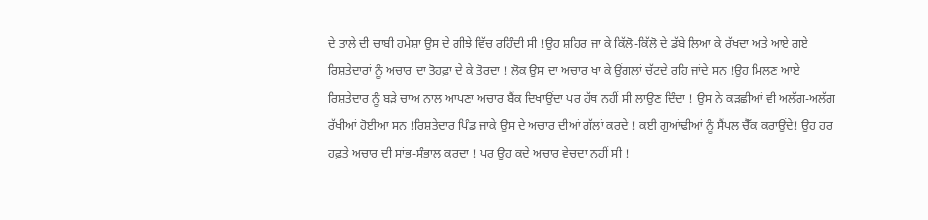ਦੇ ਤਾਲੇ ਦੀ ਚਾਬੀ ਹਮੇਸ਼ਾ ਉਸ ਦੇ ਗੀਝੇ ਵਿੱਚ ਰਹਿੰਦੀ ਸੀ !ਉਹ ਸ਼ਹਿਰ ਜਾ ਕੇ ਕਿੱਲੋ-ਕਿੱਲੋ ਦੇ ਡੱਬੇ ਲਿਆ ਕੇ ਰੱਖਦਾ ਅਤੇ ਆਏ ਗਏ ਰਿਸ਼ਤੇਦਾਰਾਂ ਨੂੰ ਅਚਾਰ ਦਾ ਤੋਹਫ਼ਾ ਦੇ ਕੇ ਤੋਰਦਾ ! ਲੋਕ ਉਸ ਦਾ ਅਚਾਰ ਖਾ ਕੇ ਉਂਗਲਾਂ ਚੱਟਦੇ ਰਹਿ ਜਾਂਦੇ ਸਨ !ਉਹ ਮਿਲਣ ਆਏ ਰਿਸ਼ਤੇਦਾਰ ਨੂੰ ਬੜੇ ਚਾਅ ਨਾਲ ਆਪਣਾ ਅਚਾਰ ਬੈਂਕ ਦਿਖਾਉਂਦਾ ਪਰ ਹੱਥ ਨਹੀਂ ਸੀ ਲਾਉਣ ਦਿੰਦਾ ! ਉਸ ਨੇ ਕੜਛੀਆਂ ਵੀ ਅਲੱਗ-ਅਲੱਗ ਰੱਖੀਆਂ ਹੋਈਆ ਸਨ !ਰਿਸ਼ਤੇਦਾਰ ਪਿੰਡ ਜਾਕੇ ਉਸ ਦੇ ਅਚਾਰ ਦੀਆਂ ਗੱਲਾਂ ਕਰਦੇ ! ਕਈ ਗੁਆਂਢੀਆਂ ਨੂੰ ਸੈਂਪਲ ਚੈੱਕ ਕਰਾਉਂਦੇ! ਉਹ ਹਰ ਹਫ਼ਤੇ ਅਚਾਰ ਦੀ ਸਾਂਭ-ਸੰਭਾਲ ਕਰਦਾ ! ਪਰ ਉਹ ਕਦੇ ਅਚਾਰ ਵੇਚਦਾ ਨਹੀਂ ਸੀ !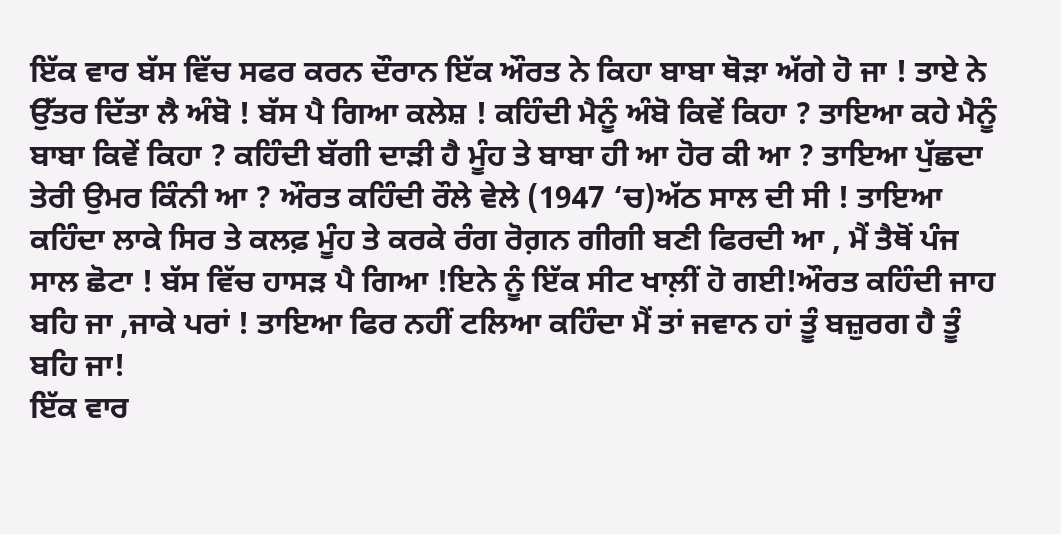ਇੱਕ ਵਾਰ ਬੱਸ ਵਿੱਚ ਸਫਰ ਕਰਨ ਦੌਰਾਨ ਇੱਕ ਔਰਤ ਨੇ ਕਿਹਾ ਬਾਬਾ ਥੋੜਾ ਅੱਗੇ ਹੋ ਜਾ ! ਤਾਏ ਨੇ ਉੱਤਰ ਦਿੱਤਾ ਲੈ ਅੰਬੋ ! ਬੱਸ ਪੈ ਗਿਆ ਕਲੇਸ਼ ! ਕਹਿੰਦੀ ਮੈਨੂੰ ਅੰਬੋ ਕਿਵੇਂ ਕਿਹਾ ? ਤਾਇਆ ਕਹੇ ਮੈਨੂੰ ਬਾਬਾ ਕਿਵੇਂ ਕਿਹਾ ? ਕਹਿੰਦੀ ਬੱਗੀ ਦਾੜੀ ਹੈ ਮੂੰਹ ਤੇ ਬਾਬਾ ਹੀ ਆ ਹੋਰ ਕੀ ਆ ? ਤਾਇਆ ਪੁੱਛਦਾ ਤੇਰੀ ਉਮਰ ਕਿੰਨੀ ਆ ? ਔਰਤ ਕਹਿੰਦੀ ਰੌਲੇ ਵੇਲੇ (1947 ‘ਚ)ਅੱਠ ਸਾਲ ਦੀ ਸੀ ! ਤਾਇਆ ਕਹਿੰਦਾ ਲਾਕੇ ਸਿਰ ਤੇ ਕਲਫ਼ ਮੂੰਹ ਤੇ ਕਰਕੇ ਰੰਗ ਰੋਗ਼ਨ ਗੀਗੀ ਬਣੀ ਫਿਰਦੀ ਆ , ਮੈਂ ਤੈਥੋਂ ਪੰਜ ਸਾਲ ਛੋਟਾ ! ਬੱਸ ਵਿੱਚ ਹਾਸੜ ਪੈ ਗਿਆ !ਇਨੇ ਨੂੰ ਇੱਕ ਸੀਟ ਖਾਲ਼ੀਂ ਹੋ ਗਈ!ਔਰਤ ਕਹਿੰਦੀ ਜਾਹ ਬਹਿ ਜਾ ,ਜਾਕੇ ਪਰਾਂ ! ਤਾਇਆ ਫਿਰ ਨਹੀਂ ਟਲਿਆ ਕਹਿੰਦਾ ਮੈਂ ਤਾਂ ਜਵਾਨ ਹਾਂ ਤੂੰ ਬਜ਼ੁਰਗ ਹੈ ਤੂੰ ਬਹਿ ਜਾ!
ਇੱਕ ਵਾਰ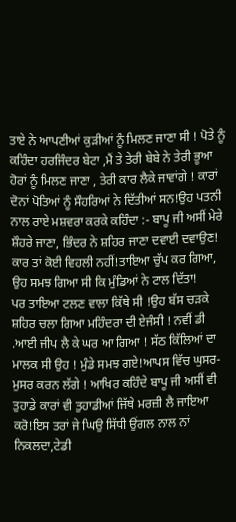ਤਾਏ ਨੇ ਆਪਣੀਆਂ ਕੁੜੀਆਂ ਨੂੰ ਮਿਲਣ ਜਾਣਾ ਸੀ ! ਪੋਤੇ ਨੂੰ ਕਹਿੰਦਾ ਹਰਜਿੰਦਰ ਬੇਟਾ ,ਮੈਂ ਤੇ ਤੇਰੀ ਬੇਬੇ ਨੇ ਤੇਰੀ ਭੂਆ ਹੋਰਾਂ ਨੂੰ ਮਿਲਣ ਜਾਣਾ , ਤੇਰੀ ਕਾਰ ਲੈਕੇ ਜਾਵਾਂਗੇ ! ਕਾਰਾਂ ਦੋਨਾਂ ਪੋਤਿਆਂ ਨੂੰ ਸੌਹਰਿਆਂ ਨੇ ਦਿੱਤੀਆਂ ਸਨ!ਉਹ ਪਤਨੀ ਨਾਲ ਰਾਏ ਮਸ਼ਵਰਾ ਕਰਕੇ ਕਹਿੰਦਾ :- ਬਾਪੂ ਜੀ ਅਸੀਂ ਮੇਰੇ ਸ਼ੌਹਰੇ ਜਾਣਾ, ਭਿੰਦਰ ਨੇ ਸ਼ਹਿਰ ਜਾਣਾ ਦਵਾਈ ਦਵਾਉਣ! ਕਾਰ ਤਾਂ ਕੋਈ ਵਿਹਲੀ ਨਹੀਂ!ਤਾਇਆ ਚੁੱਪ ਕਰ ਗਿਆ, ਉਹ ਸਮਝ ਗਿਆ ਸੀ ਕਿ ਮੁੰਡਿਆਂ ਨੇ ਟਾਲ ਦਿੱਤਾ!
ਪਰ ਤਾਇਆ ਟਲਣ ਵਾਲਾ ਕਿੱਥੇ ਸੀ !ਉਹ ਬੱਸ ਚੜਕੇ ਸ਼ਹਿਰ ਚਲਾ ਗਿਆ ਮਹਿੰਦਰਾ ਦੀ ਏਜੰਸੀ ! ਨਵੀਂ ਡੀ .ਆਈ ਜੀਪ ਲੈ ਕੇ ਘਰ ਆ ਗਿਆ ! ਸੱਠ ਕਿੱਲਿਆਂ ਦਾ ਮਾਲਕ ਸੀ ਉਹ ! ਮੁੰਡੇ ਸਮਝ ਗਏ!ਆਪਸ ਵਿੱਚ ਘੁਸਰ-ਮੁਸਰ ਕਰਨ ਲੱਗੇ ! ਆਖਿਰ ਕਹਿੰਦੇ ਬਾਪੂ ਜੀ ਅਸੀਂ ਵੀ ਤੁਹਾਡੇ ਕਾਰਾਂ ਵੀ ਤੁਹਾਡੀਆਂ ਜਿੱਥੇ ਮਰਜ਼ੀ ਲੈ ਜਾਇਆ ਕਰੋ!ਇਸ ਤਰਾਂ ਜੇ ਘਿਉ ਸਿੱਧੀ ਉਂਗਲ ਨਾਲ ਨਾਂ ਨਿਕਲਦਾ,ਟੇਡੀ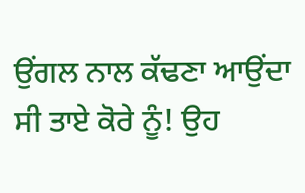ਉਂਗਲ ਨਾਲ ਕੱਢਣਾ ਆਉਂਦਾ ਸੀ ਤਾਏ ਕੋਰੇ ਨੂੰ! ਉਹ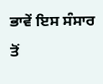ਭਾਵੇਂ ਇਸ ਸੰਸਾਰ ਤੋਂ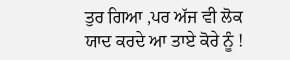ਤੁਰ ਗਿਆ ,ਪਰ ਅੱਜ ਵੀ ਲੋਕ ਯਾਦ ਕਰਦੇ ਆ ਤਾਏ ਕੋਰੇ ਨੂੰ !